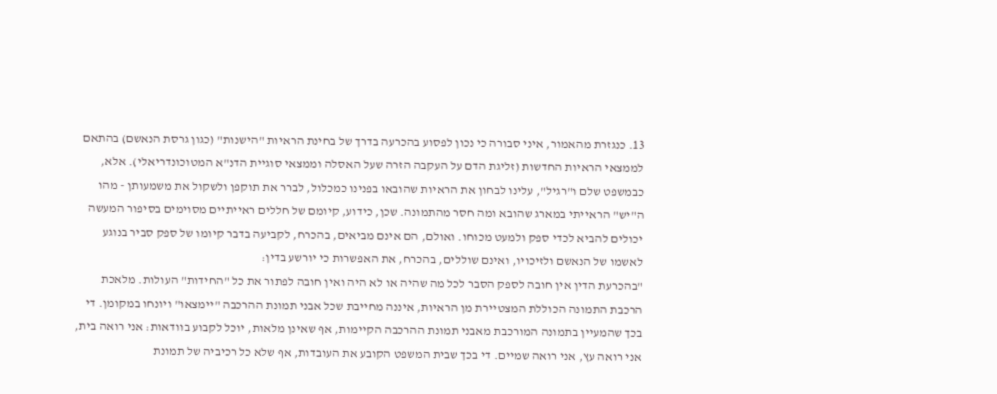13. כנגזרת מהאמור, איני סבורה כי נכון לפסוע בהכרעה בדרך של בחינת הראיות "הישנות" (כגון גרסת הנאשם) בהתאם לממצאי הראיות החדשות (זליגת הדם על העקבה הזרה שעל האסלה וממצאי סוגיית הדנ"א המטוכונדריאלי). אלא, כבמשפט שלם ו"רגיל", עלינו לבחון את הראיות שהובאו בפנינו כמכלול, לברר את תוקפן ולשקול את משמעותן - מהו ה"יש" הראייתי במארג שהובא ומה חסר מהתמונה. שכן, כידוע, קיומם של חללים ראייתיים מסוימים בסיפור המעשה יכולים להביא לכדי ספק ולמעט מכוחו. ואולם, הם אינם מביאים, בהכרח, לקביעה בדבר קיומו של ספק סביר בנוגע לאשמו של הנאשם ולזיכויו, ואינם שוללים, בהכרח, את האפשרות כי יורשע בדין:
"בהכרעת הדין אין חובה לספק הסבר לכל מה שהיה או לא היה ואין חובה לפתור את כל "החידות" העולות. מלאכת הרכבת התמונה הכוללת המצטיירת מן הראיות, איננה מחייבת שכל אבני תמונת ההרכבה "יימצאו" ויונחו במקומן. די בכך שהמעיין בתמונה המורכבת מאבני תמונת ההרכבה הקיימות, אף שאינן מלאות, יוכל לקבוע בוודאות: אני רואה בית, אני רואה עץ, אני רואה שמיים. די בכך שבית המשפט הקובע את העובדות, אף שלא כל רכיביה של תמונת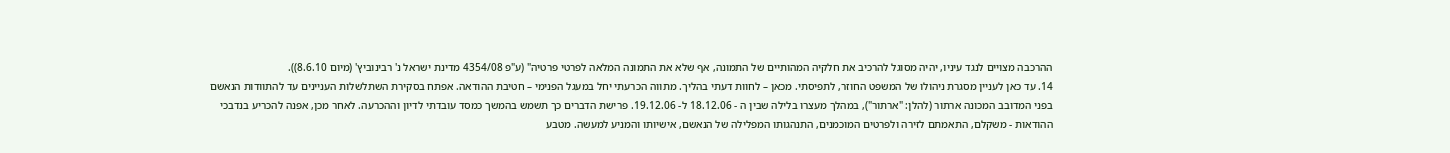ההרכבה מצויים לנגד עיניו, יהיה מסוגל להרכיב את חלקיה המהותיים של התמונה, אף שלא את התמונה המלאה לפרטי פרטיה" (ע"פ 4354/08 מדינת ישראל נ' רבינוביץ' (מיום 8.6.10)).
14. עד כאן לעניין מסגרת ניהולו של המשפט החוזר, לתפיסתי. מכאן – לחוות דעתי בהליך. מתווה הכרעתי יחל במעגל הפנימי – חטיבת ההודאה. אפתח בסקירת השתלשלות העניינים עד להתוודות הנאשם בפני המדובב המכונה ארתור (להלן: "ארתור"), במהלך מעצרו בלילה שבין ה - 18.12.06 ל- 19.12.06. פרישת הדברים כך תשמש בהמשך כמסד עובדתי לדיון וההכרעה. לאחר מכן, אפנה להכריע בנדבכי ההודאות - משקלם, התאמתם לזירה ולפרטים המוכמנים, התנהגותו המפלילה של הנאשם, אישיותו והמניע למעשה. מטבע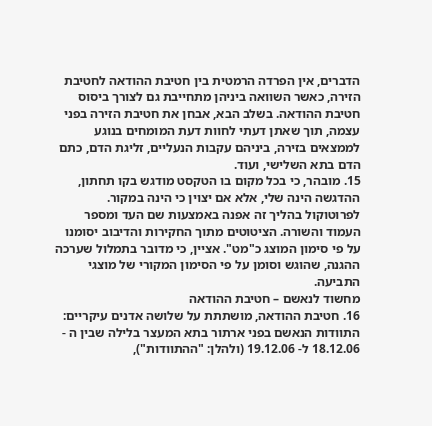הדברים, אין הפרדה הרמטית בין חטיבת ההודאה לחטיבת הזירה, כאשר השוואה ביניהן מתחייבת גם לצורך ביסוס חטיבת ההודאה. בשלב הבא, אבחן את חטיבת הזירה בפני עצמה, תוך שאתן דעתי לחוות דעת המומחים בנוגע לממצאים בזירה, ביניהם עקבות הנעליים, זליגת הדם, כתם הדם בתא השלישי, ועוד.
15. מובהר, כי בכל מקום בו הטקסט מודגש בקו תחתון, ההדגשה הינה שלי, אלא אם יצוין כי הינה במקור. לפרוטוקול בהליך זה אפנה באמצעות שם העד ומספר העמוד והשורה. הציטוטים מתוך החקירות והדיבוב יסומנו על פי סימון המוצג כ"מט". אציין, כי מדובר בתמלול שערכה ההגנה, שהוגש וסומן על פי הסימון המקורי של מוצגי התביעה.
מחשוד לנאשם – חטיבת ההודאה
16. חטיבת ההודאה, מושתתת על שלושה אדנים עיקריים: התוודות הנאשם בפני ארתור בתא המעצר בלילה שבין ה - 18.12.06 ל- 19.12.06 (ולהלן: "ההתוודות"),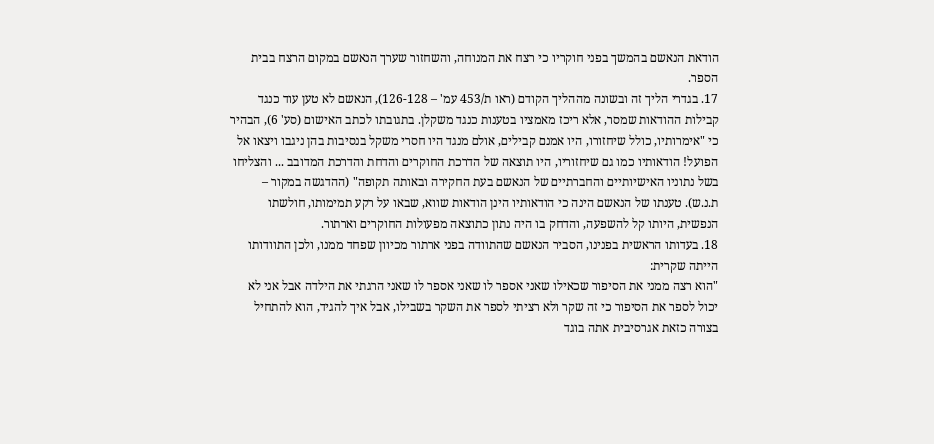הודאת הנאשם בהמשך בפני חוקריו כי רצח את המנוחה, והשחזור שערך הנאשם במקום הרצח בבית הספר.
17. בגדרי הליך זה ובשונה מההליך הקודם (ראו ת/453 עמ' – 126-128), הנאשם לא טען עוד כנגד קבילות ההודאות שמסר, אלא ריכז מאמציו בטענות כנגד משקלן. בתגובתו לכתב האישום (סע' 6), הבהיר כי "אימרותיו, כולל שיחזורו, היו אמנם קבילים, אולם מנגד היו חסרי משקל בנסיבות בהן ניגבו ויצאו אל הפועל! הודאותיו כמו גם שיחזוריו, היו תוצאה של הדרכת החוקרים והדחת והדרכת המדובב ... והצליחו בשל נתוניו האישיותיים והחברתיים של הנאשם בעת החקירה ובאותה תקופה" (ההדגשה במקור – ת.נ.ש). טענתו של הנאשם הינה כי הודאותיו הינן הודאות שווא, שבאו על רקע תמימותו, חולשתו הנפשית, היותו קל להשפעה, והדחק בו היה נתון כתוצאה מפעולות החוקרים וארתור.
18. בעדותו הראשית בפנינו, הסביר הנאשם שהתוודה בפני ארתור מכיוון שפחד ממנו, ולכן התוודותו הייתה שקרית:
"הוא רצה ממני את הסיפור שכאילו שאני אספר לו שאני אספר לו שאני הרגתי את הילדה אבל אני לא יכול לספר את הסיפור כי זה שקר ולא רציתי לספר את השקר בשבילו, אבל איך להגיד, הוא להתחיל בצורה כזאת אגרסיבית אתה בוגד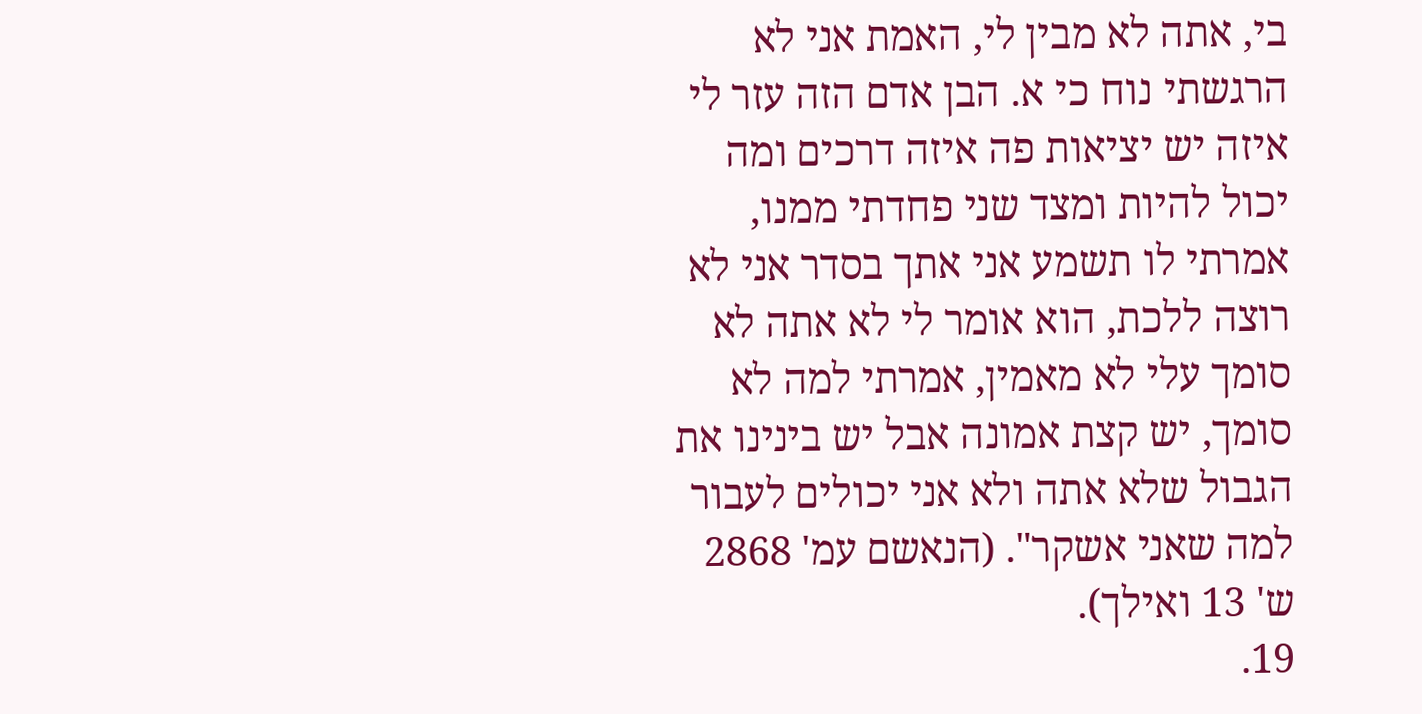בי, אתה לא מבין לי, האמת אני לא הרגשתי נוח כי א. הבן אדם הזה עזר לי איזה יש יציאות פה איזה דרכים ומה יכול להיות ומצד שני פחדתי ממנו, אמרתי לו תשמע אני אתך בסדר אני לא רוצה ללכת, הוא אומר לי לא אתה לא סומך עלי לא מאמין, אמרתי למה לא סומך, יש קצת אמונה אבל יש בינינו את הגבול שלא אתה ולא אני יכולים לעבור למה שאני אשקר". (הנאשם עמ' 2868 ש' 13 ואילך).
19.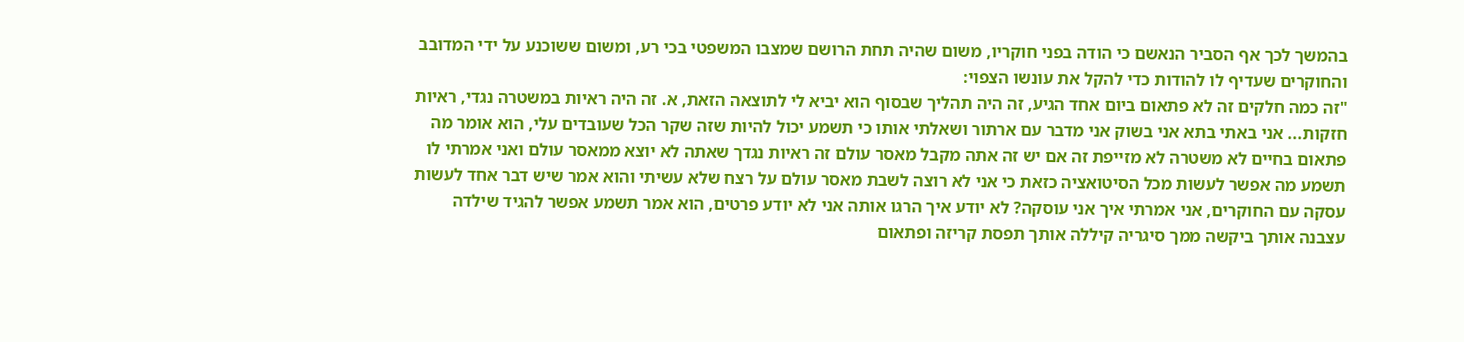בהמשך לכך אף הסביר הנאשם כי הודה בפני חוקריו, משום שהיה תחת הרושם שמצבו המשפטי בכי רע, ומשום ששוכנע על ידי המדובב והחוקרים שעדיף לו להודות כדי להקל את עונשו הצפוי:
"זה כמה חלקים זה לא פתאום ביום אחד הגיע, זה היה תהליך שבסוף הוא יביא לי לתוצאה הזאת, א. זה היה ראיות במשטרה נגדי, ראיות חזקות... אני באתי בתא אני בשוק אני מדבר עם ארתור ושאלתי אותו כי תשמע יכול להיות שזה שקר הכל שעובדים עלי, הוא אומר מה פתאום בחיים לא משטרה לא מזייפת זה אם יש זה אתה מקבל מאסר עולם זה ראיות נגדך שאתה לא יוצא ממאסר עולם ואני אמרתי לו תשמע מה אפשר לעשות מכל הסיטואציה כזאת כי אני לא רוצה לשבת מאסר עולם על רצח שלא עשיתי והוא אמר שיש דבר אחד לעשות עסקה עם החוקרים, אני אמרתי איך אני עוסקה? לא יודע איך הרגו אותה אני לא יודע פרטים, הוא אמר תשמע אפשר להגיד שילדה עצבנה אותך ביקשה ממך סיגריה קיללה אותך תפסת קריזה ופתאום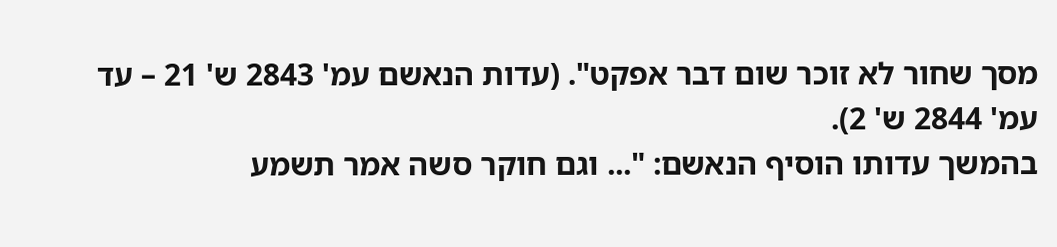מסך שחור לא זוכר שום דבר אפקט". (עדות הנאשם עמ' 2843 ש' 21 – עד עמ' 2844 ש' 2).
בהמשך עדותו הוסיף הנאשם: "... וגם חוקר סשה אמר תשמע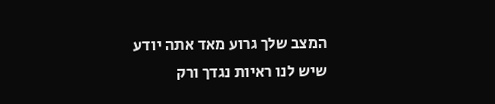המצב שלך גרוע מאד אתה יודע שיש לנו ראיות נגדך ורק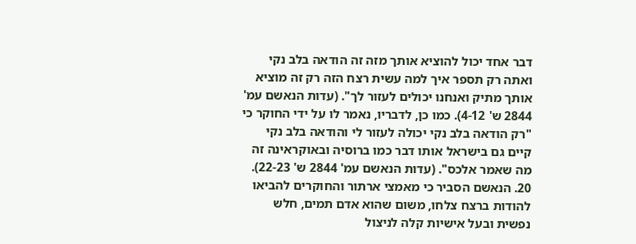דבר אחד יכול להוציא אותך מזה זה הודאה בלב נקי ואתה רק תספר איך למה עשית רצח הזה רק זה מוציא אותך מתיק ואנחנו יכולים לעזור לך". (עדות הנאשם עמ' 2844 ש' 4-12). כמו כן, לדבריו, נאמר לו על ידי החוקר כי "רק הודאה בלב נקי יכולה לעזור לי והודאה בלב נקי קיים גם בישראל אותו דבר כמו ברוסיה ובאוקראינה זה מה שאמר אלכס". (עדות הנאשם עמ' 2844 ש' 22-23).
20. הנאשם הסביר כי מאמצי ארתור והחוקרים להביאו להודות ברצח צלחו, משום שהוא אדם תמים, חלש נפשית ובעל אישיות קלה לניצול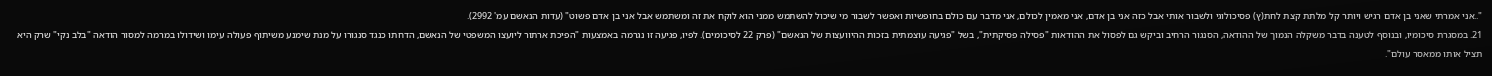"..אני אמרתי שאני בן אדם רגיש ויותר קל מלתת קצת לחת(ץ) פסיכולוגי ולשבור אותי אבל כזה אני בן אדם, אני מאמין לכולם, אני מדבר עם כולם בחופשיות ואפשר לשבור מי שיכול להשתמש ממני הוא לוקח את זה ומשתמש אבל אני בן אדם פשוט" (עדות הנאשם עמ' 2992).
21. במסגרת סיכומיו, ובנוסף לטענה בדבר משקלה הנמוך של ההודאה, הסנגור הרחיב וביקש גם לפסול את ההודאות "פסילה פסיקתית", בשל "פגיעה עוצמתית בזכות ההיוועצות של הנאשם" (פרק 22 לסיכומים). לפיו, פגיעה זו נגרמה באמצעות "הפיכת ארתור ליועצו המשפטי של הנאשם, הדחתו כנגד סנגורו על מנת שימנע משיתוף פעולה עימו ושידולו במרמה למסור הודאה "בלב נקי" שרק היא תציל אותו ממאסר עולם".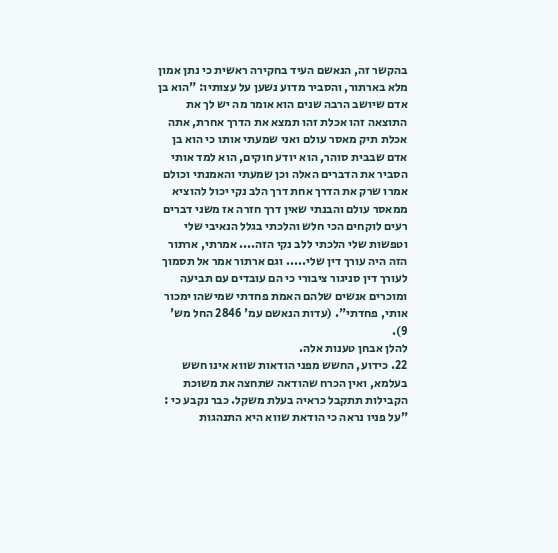בהקשר זה, הנאשם העיד בחקירה ראשית כי נתן אמון מלא בארתור, והסביר מדוע נשען על עצותיו: "הוא בן אדם שיושב הרבה שנים הוא אומר מה יש לך את התוצאה זהו אכלת זהו תמצא את הדרך אחרת, אתה אכלת תיק מאסר עולם ואני שמעתי אותו כי הוא בן אדם שבבית סוהר, הוא יודע חוקים, הוא למד אותי הסביר את הדברים האלה וכן שמעתי והאמנתי וכולם אמרו שרק את הדרך אחת דרך הלב נקי יכול להוציא ממאסר עולם והבנתי שאין דרך חזרה אז משני דברים רעים לוקחים הכי חלש והלכתי בגלל הנאיבי שלי וטפשות שלי הלכתי ללב נקי הזה.... אמרתי, ארתור הזה היה עורך דין שלי..... וגם ארתור אמר אל תסמוך לעורך דין סניגור ציבורי כי הם עובדים עם תביעה ומוכרים אנשים שלהם האמת פחדתי שמישהו ימכור אותי, פחדתי". (עדות הנאשם עמ' 2846 החל מש' 9).
להלן אבחן טענות אלה.
22. כידוע, החשש מפני הודאות שווא אינו חשש בעלמא, ואין הכרח שהודאה שתחצה את משוכת הקבילות תתקבל כראיה בעלת משקל. כבר נקבע כי :
"על פניו נראה כי הודאת שווא היא התנהגות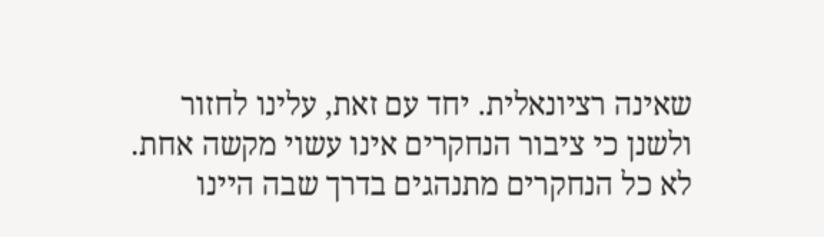שאינה רציונאלית. יחד עם זאת, עלינו לחזור ולשנן כי ציבור הנחקרים אינו עשוי מקשה אחת. לא כל הנחקרים מתנהגים בדרך שבה היינו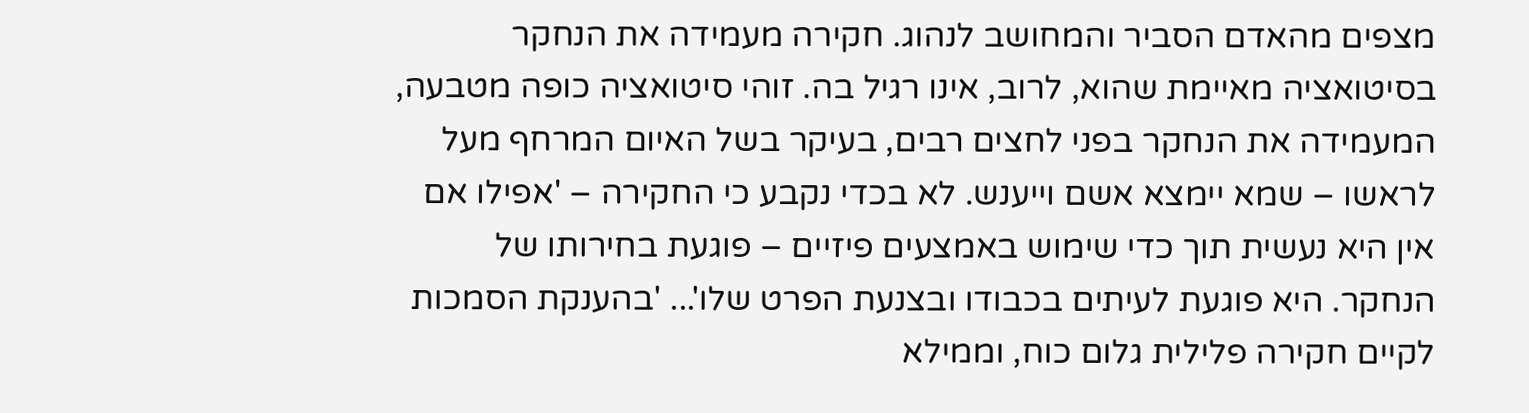מצפים מהאדם הסביר והמחושב לנהוג. חקירה מעמידה את הנחקר בסיטואציה מאיימת שהוא, לרוב, אינו רגיל בה. זוהי סיטואציה כופה מטבעה, המעמידה את הנחקר בפני לחצים רבים, בעיקר בשל האיום המרחף מעל לראשו – שמא יימצא אשם וייענש. לא בכדי נקבע כי החקירה – 'אפילו אם אין היא נעשית תוך כדי שימוש באמצעים פיזיים – פוגעת בחירותו של הנחקר. היא פוגעת לעיתים בכבודו ובצנעת הפרט שלו'... 'בהענקת הסמכות לקיים חקירה פלילית גלום כוח, וממילא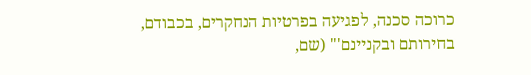כרוכה סכנה, לפגיעה בפרטיות הנחקרים, בכבודם, בחירותם ובקניינם'" (שם,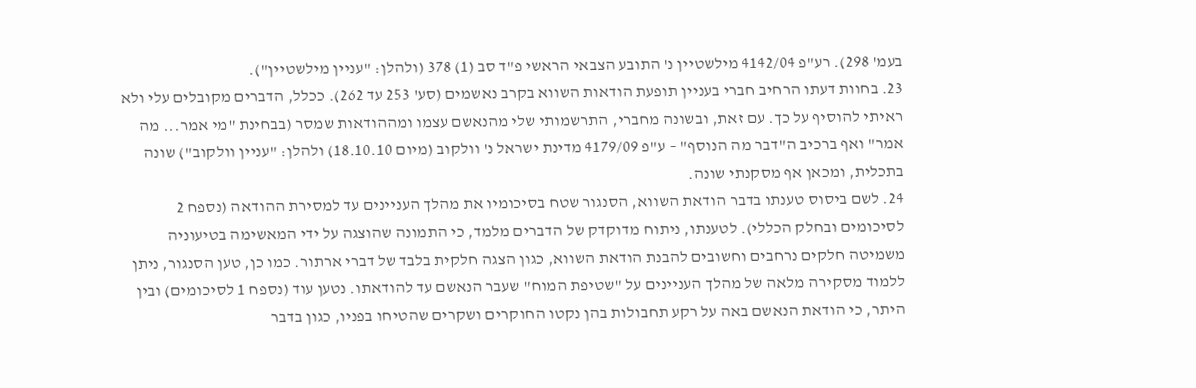בעמ' 298). רע"פ 4142/04 מילשטיין נ' התובע הצבאי הראשי פ"ד סב (1) 378 (ולהלן: "עניין מילשטיין").
23. בחוות דעתו הרחיב חברי בעניין תופעת הודאות השווא בקרב נאשמים (סע' 253 עד 262). ככלל, הדברים מקובלים עלי ולא ראיתי להוסיף על כך. עם זאת, ובשונה מחברי, התרשמותי שלי מהנאשם עצמו ומההודאות שמסר (בבחינת "מי אמר... מה אמר" ואף ברכיב ה"דבר מה הנוסף" – ע"פ 4179/09 מדינת ישראל נ' וולקוב (מיום 18.10.10) ולהלן: "עניין וולקוב") שונה בתכלית, ומכאן אף מסקנתי שונה.
24. לשם ביסוס טענתו בדבר הודאת השווא, הסנגור שטח בסיכומיו את מהלך העניינים עד למסירת ההודאה (נספח 2 לסיכומים ובחלק הכללי). לטענתו, ניתוח מדוקדק של הדברים מלמד, כי התמונה שהוצגה על ידי המאשימה בטיעוניה משמיטה חלקים נרחבים וחשובים להבנת הודאת השווא, כגון הצגה חלקית בלבד של דברי ארתור. כמו כן, טען הסנגור, ניתן ללמוד מסקירה מלאה של מהלך העניינים על "שטיפת המוח" שעבר הנאשם עד להודאתו. נטען עוד (נספח 1 לסיכומים) ובין היתר, כי הודאת הנאשם באה על רקע תחבולות בהן נקטו החוקרים ושקרים שהטיחו בפניו, כגון בדבר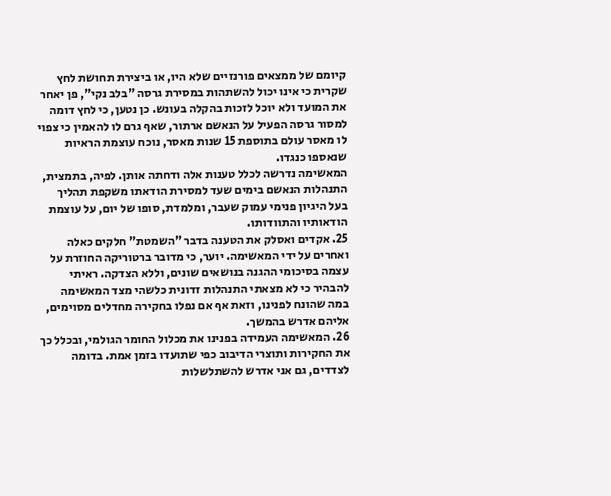קיומם של ממצאים פורנזיים שלא היו, או ביצירת תחושת לחץ שקרית כי אינו יכול להשתהות במסירת גרסה "בלב נקי", פן יאחר את המועד ולא יוכל לזכות בהקלה בעונש. כן נטען, כי לחץ דומה למסור גרסה הפעיל על הנאשם ארתור, שאף גרם לו להאמין כי צפוי לו מאסר עולם בתוספת 15 שנות מאסר, נוכח עוצמת הראיות שנאספו כנגדו.
המאשימה נדרשה לכלל טענות אלה ודחתה אותן. לפיה, בתמצית, התנהלות הנאשם בימים שעד למסירת הודאתו משקפת תהליך בעל היגיון פנימי עמוק שעבר, ומלמדת, סופו של יום, על עוצמת הודאותיו והתוודותו.
25. אקדים ואסלק את הטענה בדבר "השמטת" חלקים כאלה ואחרים על ידי המאשימה. יוער, כי מדובר ברטוריקה החוזרת על עצמה בסיכומי ההגנה בנושאים שונים, וללא הצדקה. ראיתי להבהיר כי לא מצאתי התנהלות זדונית כלשהי מצד המאשימה במה שהונח לפנינו, וזאת אף אם נפלו בחקירה מחדלים מסוימים, אליהם אדרש בהמשך.
26. המאשימה העמידה בפנינו את מכלול החומר הגולמי, ובכלל כך את החקירות ותוצרי הדיבוב כפי שתועדו בזמן אמת. בדומה לצדדים, גם אני אדרש להשתלשלות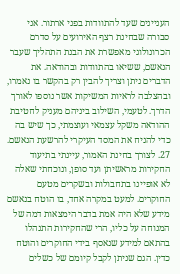העניינים שעד להתוודות בפני ארתור. אני סבורה שבחינת רצף האירועים על סדרם הכרונולוגי מאפשרת את הבנת התהליך שעבר הנאשם, ששיאו בהתוודות ובהודאה. את הדברים ניתן וצריך להבין רק בהקשר בו נאמרו, ובהצלבה לראיות המשיקות אשר נוספו לאורך הדרך. לטעמי, השילוב ביניהם מעניק לחטיבת ההודאה משקל עצמאי ועוצמתי, כך שיש בה כדי להניח את המסד העיקרי להרשעת הנאשם.
27. לצורך בחינת האמור, עיינתי בתיעוד החקירות מראשיתן ועד סופן, ונוכחתי שאלה לא אופיינו בתחבולות ובשקרים מטעם החוקרים. למעט במקרה אחד, בו הוטח בנאשם מידע שלא היה אמת בדבר הימצאות דמה של המנוחה על כליו, הרי שהחקירות התנהלו בהתאם למידע שנאסף בידי החוקרים והוטח כדין. הגם שניתן לקבל קיומם של כשלים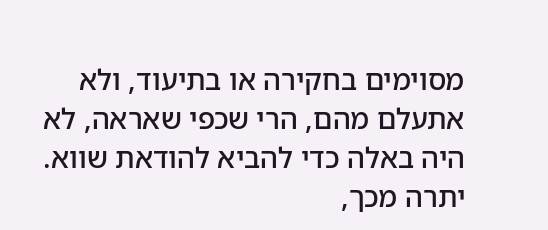מסוימים בחקירה או בתיעוד, ולא אתעלם מהם, הרי שכפי שאראה, לא היה באלה כדי להביא להודאת שווא. יתרה מכך,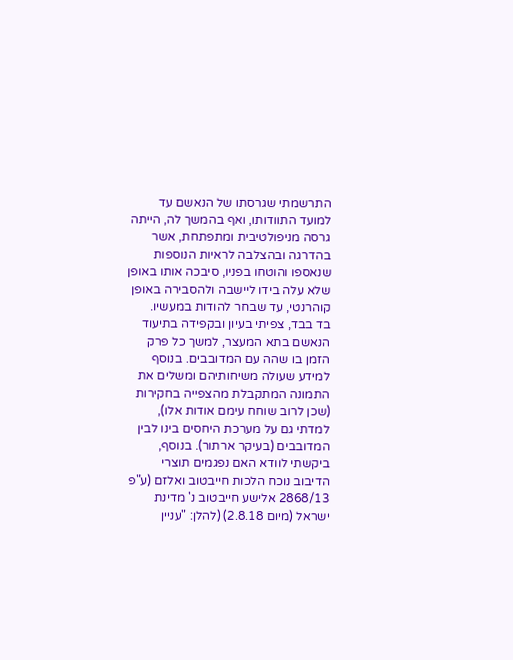התרשמתי שגרסתו של הנאשם עד למועד התוודותו, ואף בהמשך לה, הייתה גרסה מניפולטיבית ומתפתחת, אשר בהדרגה ובהצלבה לראיות הנוספות שנאספו והוטחו בפניו, סיבכה אותו באופן שלא עלה בידו ליישבה ולהסבירה באופן קוהרנטי, עד שבחר להודות במעשיו.
בד בבד, צפיתי בעיון ובקפידה בתיעוד הנאשם בתא המעצר, למשך כל פרק הזמן בו שהה עם המדובבים. בנוסף למידע שעולה משיחותיהם ומשלים את התמונה המתקבלת מהצפייה בחקירות (שכן לרוב שוחח עימם אודות אלו), למדתי גם על מערכת היחסים בינו לבין המדובבים (בעיקר ארתור). בנוסף, ביקשתי לוודא האם נפגמים תוצרי הדיבוב נוכח הלכות חייבטוב ואלזם (ע"פ 2868/13 אלישע חייבטוב נ' מדינת ישראל (מיום 2.8.18) (להלן: "עניין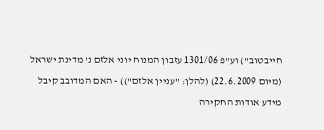חייבטוב") וע"פ 1301/06 עזבון המנוח יוני אלזם נ' מדינת ישראל (מיום 22.6.2009) (להלן: "עניין אלזם")) - האם המדובב קיבל מידע אודות החקירה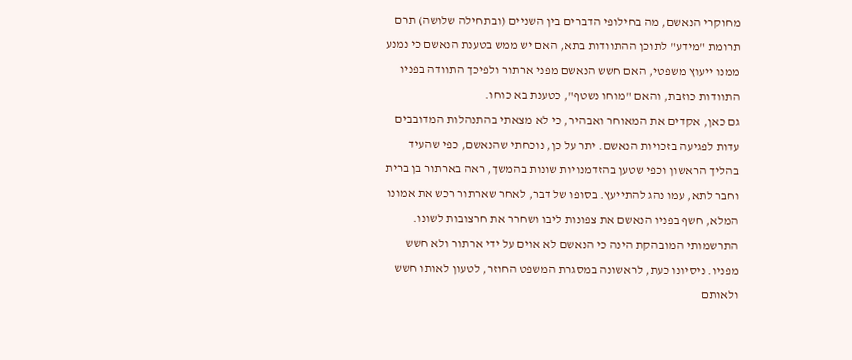מחוקרי הנאשם, מה בחילופי הדברים בין השניים (ובתחילה שלושה) תרם תרומת "מידע" לתוכן ההתוודות בתא, האם יש ממש בטענת הנאשם כי נמנע ממנו ייעוץ משפטי, האם חשש הנאשם מפני ארתור ולפיכך התוודה בפניו התוודות כוזבת, והאם "מוחו נשטף", כטענת בא כוחו.
גם כאן, אקדים את המאוחר ואבהיר, כי לא מצאתי בהתנהלות המדובבים עדות לפגיעה בזכויות הנאשם. יתר על כן, נוכחתי שהנאשם, כפי שהעיד בהליך הראשון וכפי שטען בהזדמנויות שונות בהמשך, ראה בארתור בן ברית וחבר לתא, עמו נהג להתייעץ. בסופו של דבר, לאחר שארתור רכש את אמונו המלא, חשף בפניו הנאשם את צפונות ליבו ושחרר את חרצובות לשונו. התרשמותי המובהקת הינה כי הנאשם לא אוים על ידי ארתור ולא חשש מפניו. ניסיונו כעת, לראשונה במסגרת המשפט החוזר, לטעון לאותו חשש ולאותם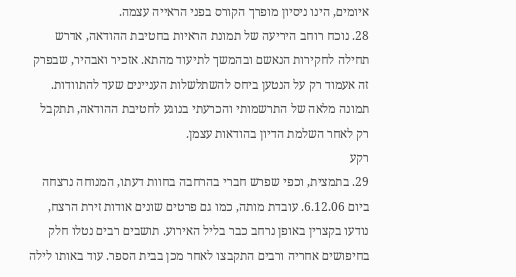איומים, הינו ניסיון מופרך הקורס בפני הראייה עצמה.
28. נוכח רוחב היריעה של תמונת הראיות בחטיבת ההודאה, אדרש תחילה לחקירות הנאשם ובהמשך לתיעוד מהתא. אזכיר ואבהיר, שבפרק זה אעמוד רק על הנטען ביחס להשתלשלות העניינים שעד להתוודות. תמונה מלאה של התרשמותי והכרעתי בנוגע לחטיבת ההודאה, תתקבל רק לאחר השלמת הדיון בהודאות עצמן.
רקע
29. בתמצית, וכפי שפרש חברי בהרחבה בחוות דעתו, המנוחה נרצחה ביום 6.12.06. עובדת מותה, כמו גם פרטים שונים אודות זירת הרצח, נודעו בקצרין באופן נרחב כבר בליל האירוע. תושבים רבים נטלו חלק בחיפושים אחריה ורבים התקבצו לאחר מכן בבית הספר. עוד באותו לילה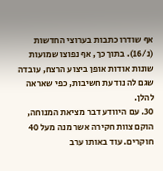אף שודרו כתבות בערוצי החדשות (נ/16). בתוך כך, אף נפוצו שמועות שונות אודות אופן ביצוע הרצח, עובדה שגם לה נודעת חשיבות, כפי שאראה להלן.
30. עם היוודע דבר מציאת המנוחה, הוקם צוות חקירה אשר מנה מעל 40 חוקרים. עוד באותו ערב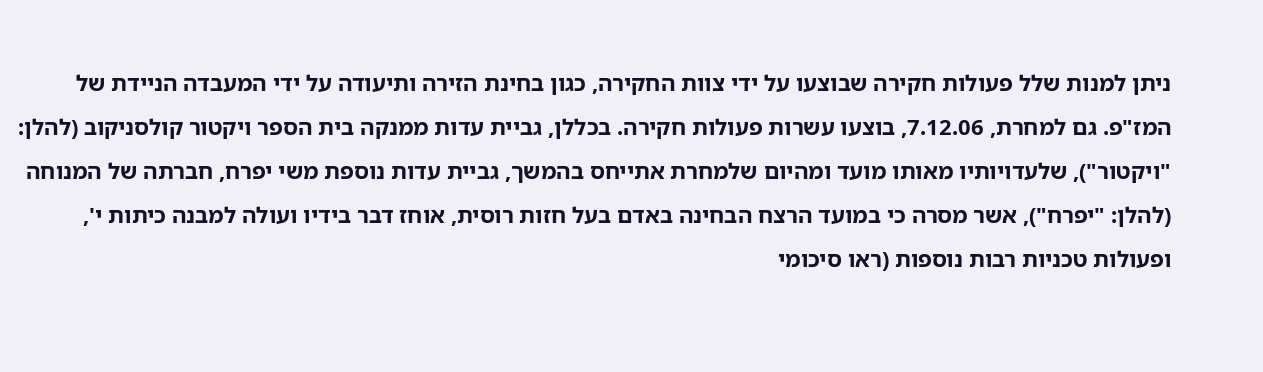ניתן למנות שלל פעולות חקירה שבוצעו על ידי צוות החקירה, כגון בחינת הזירה ותיעודה על ידי המעבדה הניידת של המז"פ. גם למחרת, 7.12.06, בוצעו עשרות פעולות חקירה. בכללן, גביית עדות ממנקה בית הספר ויקטור קולסניקוב (להלן: "ויקטור"), שלעדויותיו מאותו מועד ומהיום שלמחרת אתייחס בהמשך, גביית עדות נוספת משי יפרח, חברתה של המנוחה (להלן: "יפרח"), אשר מסרה כי במועד הרצח הבחינה באדם בעל חזות רוסית, אוחז דבר בידיו ועולה למבנה כיתות י', ופעולות טכניות רבות נוספות (ראו סיכומי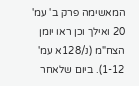המאשימה פרק ב' עמ' 20 ואילך וכן ראו יומן הצח"מ (נ/128א עמ' 1-12). ביום שלאחר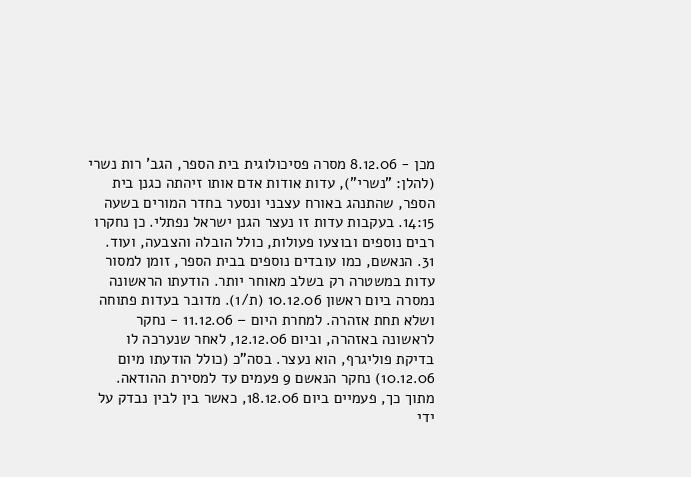מכן - 8.12.06 מסרה פסיכולוגית בית הספר, הגב' רות נשרי (להלן: "נשרי"), עדות אודות אדם אותו זיהתה כגנן בית הספר, שהתנהג באורח עצבני ונסער בחדר המורים בשעה 14:15. בעקבות עדות זו נעצר הגנן ישראל נפתלי. כן נחקרו רבים נוספים ובוצעו פעולות, כולל הובלה והצבעה, ועוד.
31. הנאשם, כמו עובדים נוספים בבית הספר, זומן למסור עדות במשטרה רק בשלב מאוחר יותר. הודעתו הראשונה נמסרה ביום ראשון 10.12.06 (ת/1). מדובר בעדות פתוחה ושלא תחת אזהרה. למחרת היום – 11.12.06 - נחקר לראשונה באזהרה, וביום 12.12.06, לאחר שנערכה לו בדיקת פוליגרף, הוא נעצר. בסה"כ (כולל הודעתו מיום 10.12.06) נחקר הנאשם 9 פעמים עד למסירת ההודאה. מתוך כך, פעמיים ביום 18.12.06, כאשר בין לבין נבדק על ידי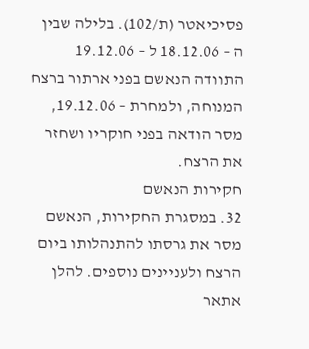פסיכיאטר (ת/102). בלילה שבין ה – 18.12.06 ל – 19.12.06 התוודה הנאשם בפני ארתור ברצח המנוחה, ולמחרת – 19.12.06, מסר הודאה בפני חוקריו ושחזר את הרצח.
חקירות הנאשם
32. במסגרת החקירות, הנאשם מסר את גרסתו להתנהלותו ביום הרצח ולעניינים נוספים. להלן אתאר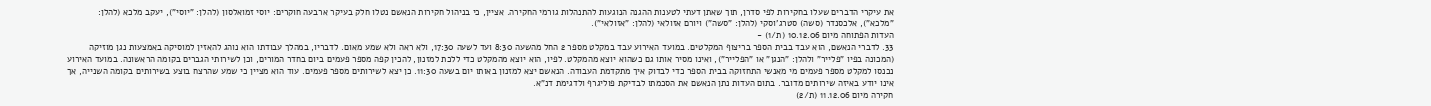את עיקרי הדברים שעלו בחקירות לפי סדרן, תוך שאתן דעתי לטענות ההגנה הנוגעות להתנהלות גורמי החקירה. אציין, כי בניהול חקירות הנאשם נטלו חלק בעיקר ארבעה חוקרים: יוסי זמואלסון (להלן: "יוסי"), יעקב מלכא (להלן: "מלכא"), אלכסנדר (סשה) סטרג'וסקי (להלן: "סשה") ויורם אזולאי (להלן: "אזולאי").
העדות הפתוחה מיום 10.12.06 (ת/1) -
33. לדברי הנאשם, הוא עבד בבית הספר בריצוף המקלטים. במועד האירוע עבד במקלט מספר 2 החל מהשעה 8:30 ועד לשעה 17:30, ולא ראה ולא שמע מאום. לדבריו, במהלך עבודתו הוא נוהג להאזין למוסיקה באמצעות נגן מוזיקה (המכונה בפיו "פלייר" ולהלן: "הנגן" או "הפלייר"), ואינו מסיר אותו גם כשהוא יוצא מהמקלט. לפיו, הוא יוצא מהמקלט כדי ללכת למזנון, להכין קפה מספר פעמים ביום בחדר המורים, וכן לשירותי הגברים בקומה הראשונה. במועד האירוע נכנסו למקלט מספר פעמים מי מאנשי התחזוקה בבית הספר כדי לבדוק איך מתקדמת העבודה. הנאשם יצא למזנון באותו יום בשעה 11:30. כן יצא לשירותים מספר פעמים. עוד הוא מציין כי שמע שהרצח בוצע בשירותים בקומה השנייה, אך אינו יודע באיזה שירותים מדובר. בתום העדות נתן הנאשם את הסכמתו לבדיקת פוליגרף ולדגימת דנ"א.
חקירה מיום 11.12.06 (ת/2)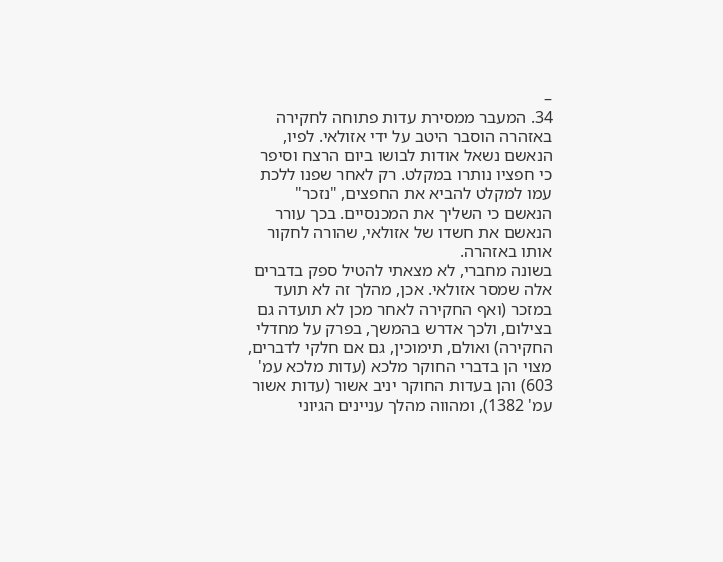–
34. המעבר ממסירת עדות פתוחה לחקירה באזהרה הוסבר היטב על ידי אזולאי. לפיו, הנאשם נשאל אודות לבושו ביום הרצח וסיפר כי חפציו נותרו במקלט. רק לאחר שפנו ללכת עמו למקלט להביא את החפצים, "נזכר" הנאשם כי השליך את המכנסיים. בכך עורר הנאשם את חשדו של אזולאי, שהורה לחקור אותו באזהרה.
בשונה מחברי, לא מצאתי להטיל ספק בדברים אלה שמסר אזולאי. אכן, מהלך זה לא תועד במזכר (ואף החקירה לאחר מכן לא תועדה גם בצילום, ולכך אדרש בהמשך, בפרק על מחדלי החקירה) ואולם, תימוכין, גם אם חלקי לדברים, מצוי הן בדברי החוקר מלכא (עדות מלכא עמ' 603) והן בעדות החוקר יניב אשור (עדות אשור עמ' 1382), ומהווה מהלך עניינים הגיוני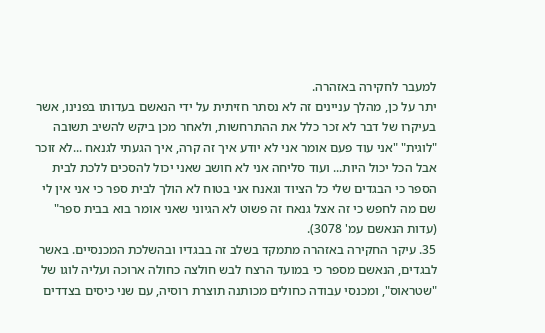למעבר לחקירה באזהרה.
יתר על כן, מהלך עניינים זה לא נסתר חזיתית על ידי הנאשם בעדותו בפנינו, אשר בעיקרו של דבר לא זכר כלל את ההתרחשות, ולאחר מכן ביקש להשיב תשובה "לוגית" "אני עוד פעם אומר אני לא יודע איך זה קרה, איך הגעתי לגנאח ...לא זוכר אבל הכל יכול היות... ועוד סליחה אני לא חושב שאני יכול להסכים ללכת לבית הספר כי הבגדים שלי כל הציוד וגאנח אני בטוח לא הולך לבית ספר כי אני אין לי שם מה לחפש כי זה אצל גנאח זה פשוט לא הגיוני שאני אומר בוא בבית ספר" (עדות הנאשם עמ' 3078).
35. עיקר החקירה באזהרה מתמקד בשלב זה בבגדיו ובהשלכת המכנסיים. באשר לבגדים, הנאשם מספר כי במועד הרצח לבש חולצה כחולה ארוכה ועליה לוגו של "שטראוס", ומכנסי עבודה כחולים מכותנה תוצרת רוסיה, עם שני כיסים בצדדים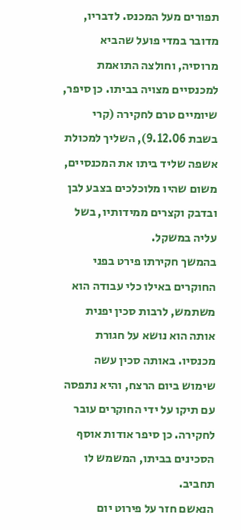תפורים מעל המכנס. לדבריו, מדובר במדי פועל שהביא מרוסיה, וחולצה התואמת למכנסיים מצויה בביתו. כן סיפר, שיומיים טרם לחקירה (קרי בשבת 9.12.06), השליך למכולת אשפה שליד ביתו את המכנסיים, משום שהיו מלוכלכים בצבע לבן ובדבק וקצרים ממידותיו, בשל עליה במשקל.
בהמשך חקירתו פירט בפני החוקרים באילו כלי עבודה הוא משתמש, לרבות סכין יפנית אותה הוא נושא על חגורת מכנסיו. באותה סכין עשה שימוש ביום הרצח, והיא נתפסה עם תיקו על ידי החוקרים עובר לחקירה. כן סיפר אודות אוסף הסכינים בביתו, המשמש לו תחביב.
הנאשם חזר על פירוט יום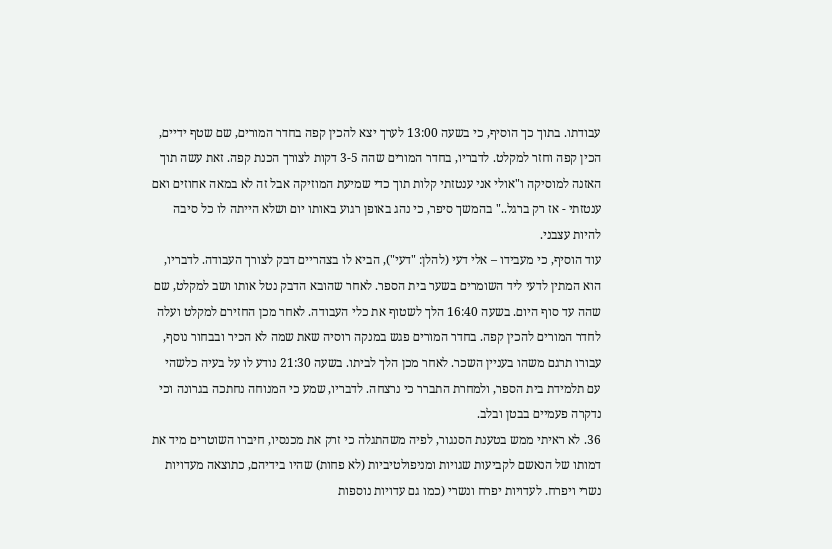עבודתו. בתוך כך הוסיף, כי בשעה 13:00 לערך יצא להכין קפה בחדר המורים, שם שטף ידיים, הכין קפה וחזר למקלט. לדבריו, בחדר המורים שהה 3-5 דקות לצורך הכנת קפה. זאת עשה תוך האזנה למוסיקה ו"אולי אני ענטזתי קלות תוך כדי שמיעת המוזיקה אבל זה לא במאה אחוזים ואם ענטזתי - אז רק ברגל.." בהמשך סיפר, כי נהג באופן רגוע באותו יום ושלא הייתה לו כל סיבה להיות עצבני.
עוד הוסיף, כי מעבידו – אלי דעי (להלן: "דעי"), הביא לו בצהריים דבק לצורך העבודה. לדבריו, הוא המתין לדעי ליד השומרים בשער בית הספר. לאחר שהובא הדבק נטל אותו ושב למקלט, שם שהה עד סוף היום. בשעה 16:40 הלך לשטוף את כלי העבודה. לאחר מכן החזירם למקלט ועלה לחדר המורים להכין קפה. בחדר המורים פגש במנקה רוסיה שאת שמה לא הכיר ובבחור נוסף, עבורו תרגם משהו בעניין השכר. לאחר מכן הלך לביתו. בשעה 21:30 נודע לו על בעיה כלשהי עם תלמידת בית הספר, ולמחרת התברר כי נרצחה. לדבריו, שמע כי המנוחה נחתכה בגרונה וכי נדקרה פעמיים בבטן ובלב.
36. לא ראיתי ממש בטענת הסנגור, לפיה משהתגלה כי זרק את מכנסיו, חיברו השוטרים מיד את דמותו של הנאשם לקביעות שגויות ומניפולטיביות (לא פחות) שהיו בידיהם, כתוצאה מעדויות נשרי ויפרח. לעדויות יפרח ונשרי (כמו גם עדויות נוספות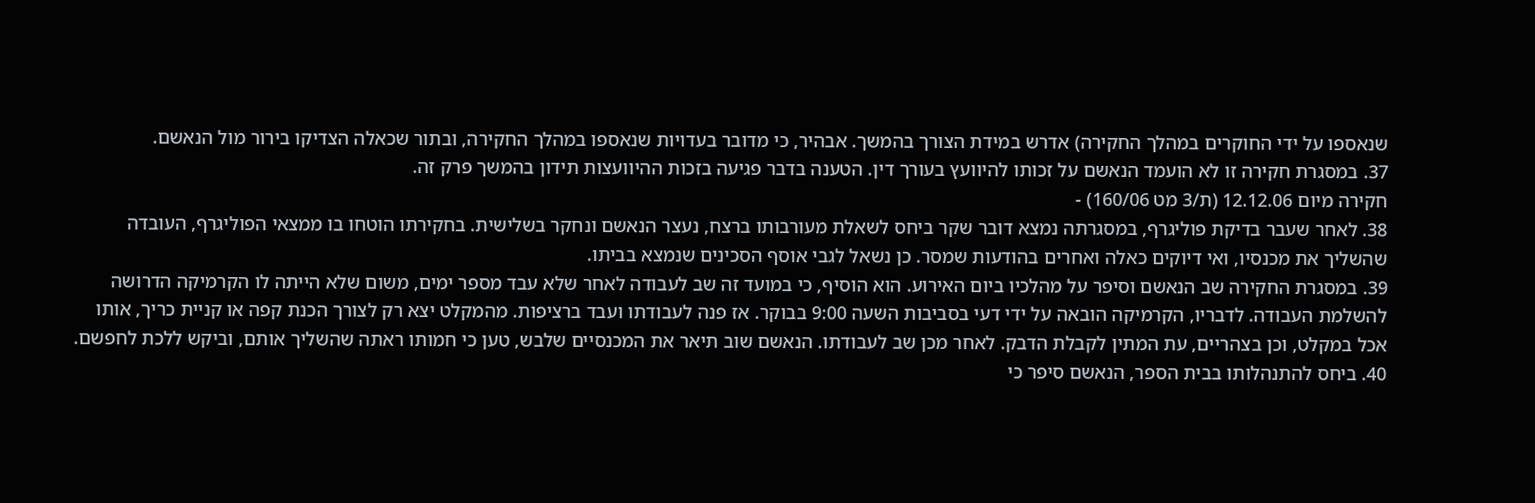שנאספו על ידי החוקרים במהלך החקירה) אדרש במידת הצורך בהמשך. אבהיר, כי מדובר בעדויות שנאספו במהלך החקירה, ובתור שכאלה הצדיקו בירור מול הנאשם.
37. במסגרת חקירה זו לא הועמד הנאשם על זכותו להיוועץ בעורך דין. הטענה בדבר פגיעה בזכות ההיוועצות תידון בהמשך פרק זה.
חקירה מיום 12.12.06 (ת/3 מט 160/06) -
38. לאחר שעבר בדיקת פוליגרף, במסגרתה נמצא דובר שקר ביחס לשאלת מעורבותו ברצח, נעצר הנאשם ונחקר בשלישית. בחקירתו הוטחו בו ממצאי הפוליגרף, העובדה שהשליך את מכנסיו, ואי דיוקים כאלה ואחרים בהודעות שמסר. כן נשאל לגבי אוסף הסכינים שנמצא בביתו.
39. במסגרת החקירה שב הנאשם וסיפר על מהלכיו ביום האירוע. הוא הוסיף, כי במועד זה שב לעבודה לאחר שלא עבד מספר ימים, משום שלא הייתה לו הקרמיקה הדרושה להשלמת העבודה. לדבריו, הקרמיקה הובאה על ידי דעי בסביבות השעה 9:00 בבוקר. אז פנה לעבודתו ועבד ברציפות. מהמקלט יצא רק לצורך הכנת קפה או קניית כריך, אותו אכל במקלט, וכן בצהריים, עת המתין לקבלת הדבק. לאחר מכן שב לעבודתו. הנאשם שוב תיאר את המכנסיים שלבש, טען כי חמותו ראתה שהשליך אותם, וביקש ללכת לחפשם.
40. ביחס להתנהלותו בבית הספר, הנאשם סיפר כי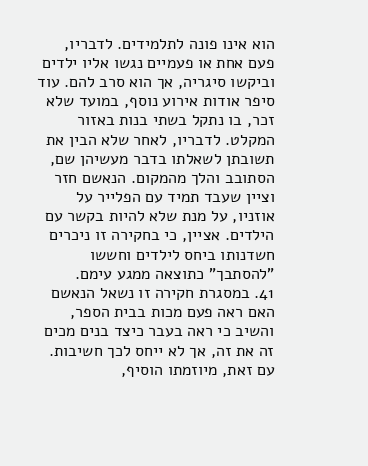הוא אינו פונה לתלמידים. לדבריו, פעם אחת או פעמיים נגשו אליו ילדים וביקשו סיגריה, אך הוא סרב להם. עוד סיפר אודות אירוע נוסף, במועד שלא זכר, בו נתקל בשתי בנות באזור המקלט. לדבריו, לאחר שלא הבין את תשובתן לשאלתו בדבר מעשיהן שם, הסתובב והלך מהמקום. הנאשם חזר וציין שעבד תמיד עם הפלייר על אוזניו, על מנת שלא להיות בקשר עם הילדים. אציין, כי בחקירה זו ניכרים חשדנותו ביחס לילדים וחששו "להסתבך" כתוצאה ממגע עימם.
41. במסגרת חקירה זו נשאל הנאשם האם ראה פעם מכות בבית הספר, והשיב כי ראה בעבר כיצד בנים מכים זה את זה, אך לא ייחס לכך חשיבות. עם זאת, מיוזמתו הוסיף,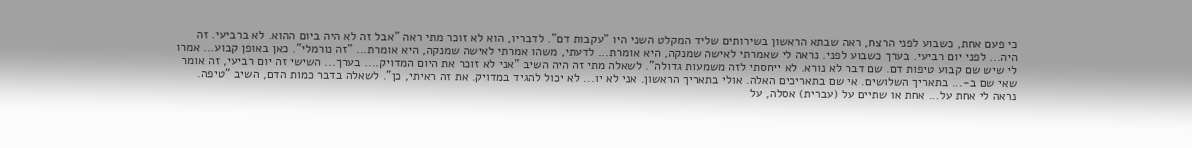כי פעם אחת, כשבוע לפני הרצח, ראה שבתא הראשון בשירותים שליד המקלט השני היו "עקבות דם". לדבריו, הוא לא זוכר מתי ראה "אבל זה לא היה ביום ההוא. לא ברביעי. זה היה... לפני יום רביעי. בערך כשבוע לפני. נראה לי שאמרתי לאישה שמנקה, היא אומרת... לדעתי, משהו אמרתי לאישה שמנקה, היא אומרת... "זה נורמלי". כאן באופן קבוע... אמרו לי שיש שם קבוע טיפות דם. שם דבר לא נורא. לא ייחסתי לזה משמעות גדולה". לשאלה מתי זה היה השיב "אני לא זוכר את היום המדויק.... בערך... השישי זה יום רביעי, זה אומר שאי שם ב-... בתאריך השלושים. אי שם בתאריכים האלה. אולי בתאריך הראשון. אני לא יו... לא יכול להגיד במדויק. את זה ראיתי, כן". לשאלה בדבר כמות הדם, השיב "טיפה. נראה לי אחת על... אחת או שתיים על (עברית) אסלה, על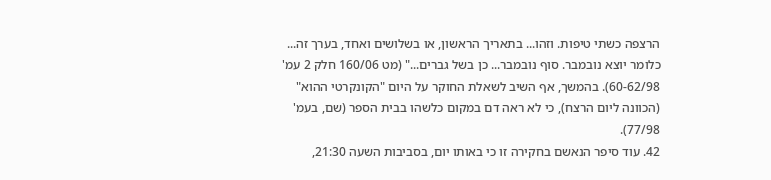הרצפה כשתי טיפות. וזהו... בתאריך הראשון, או בשלושים ואחד, בערך זה... כלומר יוצא נובמבר. סוף נובמבר... כן בשל גברים..." (מט 160/06 חלק 2 עמ' 60-62/98). בהמשך, אף השיב לשאלת החוקר על היום "הקונקרטי ההוא" (הכוונה ליום הרצח), כי לא ראה דם במקום כלשהו בבית הספר (שם, בעמ' 77/98).
42. עוד סיפר הנאשם בחקירה זו כי באותו יום, בסביבות השעה 21:30,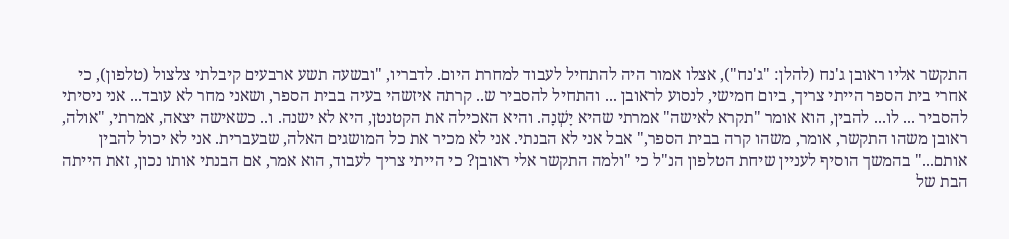התקשר אליו ראובן ג'נח (להלן: "ג'נח"), אצלו אמור היה להתחיל לעבוד למחרת היום. לדבריו, "ובשעה תשע ארבעים קיבלתי צלצול (טלפון), כי אחרי בית הספר הייתי צריך, ביום חמישי, לנסוע לראובן ... והתחיל להסביר ש.. קרתה איזשהי בעיה בבית הספר, ושאני מחר לא עובד... אני ניסיתי להסביר ... לו... להבין, הוא אומר "תקרא לאישה" אמרתי שהיא יָשְׁנָה. והיא האכילה את הקטנטן, היא לא ישנה. ו.. כשאישה יצאה, אמרתי, "אולה, ראובן משהו התקשר, אומר, משהו קרה בבית הספר," אבל אני לא הבנתי. אני לא מכיר את כל המושגים האלה, שבעברית. אני לא יכול להבין אותם..." בהמשך הוסיף לעניין שיחת הטלפון הנ"ל כי "ולמה התקשר אלי ראובן? כי הייתי צריך לעבוד, הוא אמר, אם הבנתי אותו נכון, זאת הייתה הבת של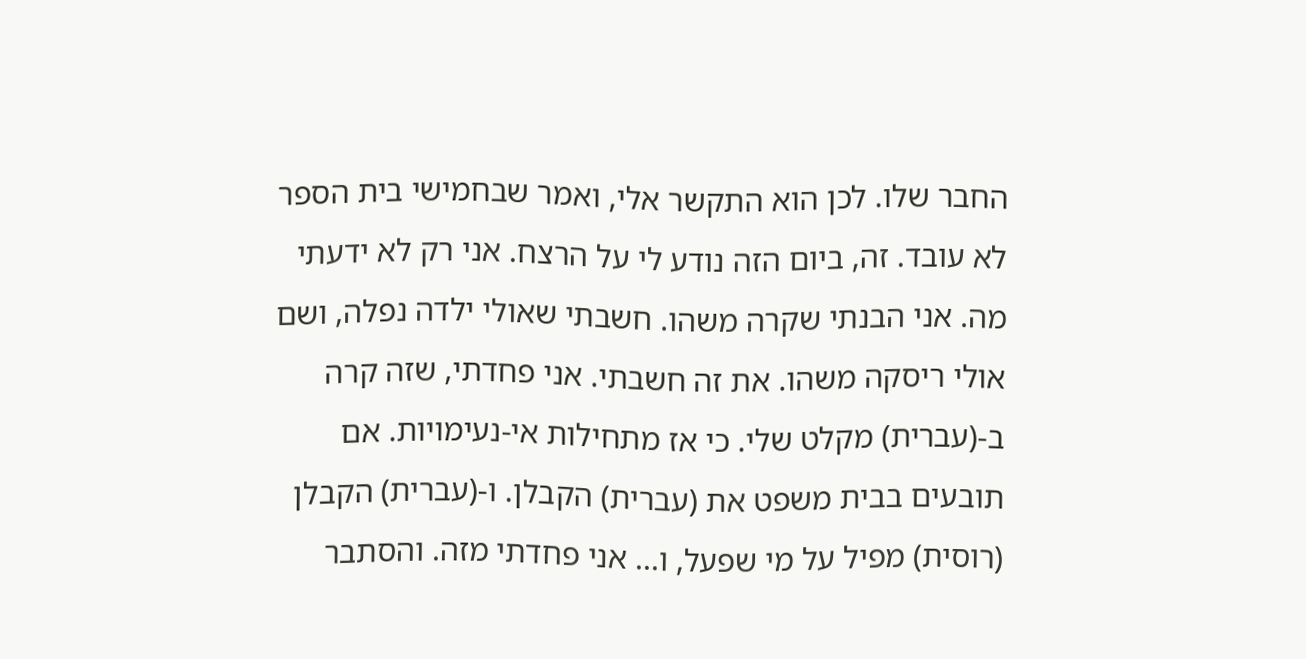החבר שלו. לכן הוא התקשר אלי, ואמר שבחמישי בית הספר לא עובד. זה, ביום הזה נודע לי על הרצח. אני רק לא ידעתי מה. אני הבנתי שקרה משהו. חשבתי שאולי ילדה נפלה, ושם אולי ריסקה משהו. את זה חשבתי. אני פחדתי, שזה קרה ב-(עברית) מקלט שלי. כי אז מתחילות אי-נעימויות. אם תובעים בבית משפט את (עברית) הקבלן. ו-(עברית) הקבלן (רוסית) מפיל על מי שפעל, ו... אני פחדתי מזה. והסתבר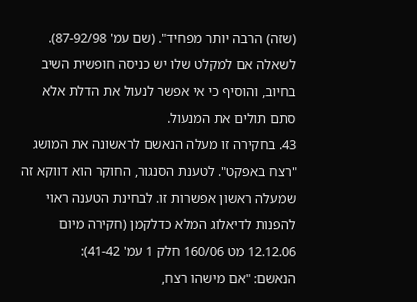(שזה) הרבה יותר מפחיד". (שם עמ' 87-92/98). לשאלה אם למקלט שלו יש כניסה חופשית השיב בחיוב, והוסיף כי אי אפשר לנעול את הדלת אלא סתם תולים את המנעול.
43. בחקירה זו מעלה הנאשם לראשונה את המושג "רצח באפקט". לטענת הסנגור, החוקר הוא דווקא זה שמעלה ראשון אפשרות זו. לבחינת הטענה ראוי להפנות לדיאלוג המלא כדלקמן (חקירה מיום 12.12.06 מט 160/06 חלק 1 עמ' 41-42):
הנאשם: "אם מישהו רצח,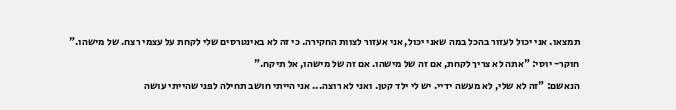תמצאו. אני יכול לעזור בהכל במה שאני יכול, אני אעזור לצוות החקירה. כי זה לא באינטרסים שלי לקחת על עצמי רצח. של מישהו."
חוקר- יוסי: "אתה לא צריך לקחת, אם זה של מישהו. אם זה של מישהו, אל תיקח."
הנאשם: "זה לא שלי, לא מעשה ידיי. יש לי ילד קטן. ואני לא רוצה... אני הייתי חושב תחילה לפני שהייתי עושה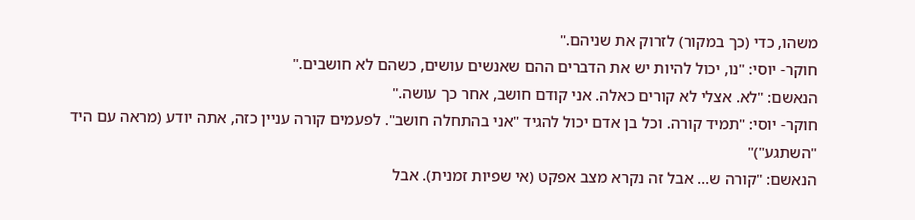משהו, כדי (כך במקור) לזרוק את שניהם."
חוקר- יוסי: "נו, יכול להיות יש את הדברים ההם שאנשים עושים, כשהם לא חושבים."
הנאשם: "לא. אצלי לא קורים כאלה. אני קודם חושב, אחר כך עושה."
חוקר- יוסי: "תמיד קורה. וכל בן אדם יכול להגיד "אני בהתחלה חושב". לפעמים קורה עניין כזה, אתה יודע (מראה עם היד "השתגע")"
הנאשם: "קורה ש... אבל זה נקרא מצב אפקט (אי שפיות זמנית). אבל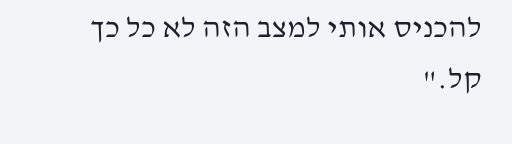להכניס אותי למצב הזה לא כל כך קל."